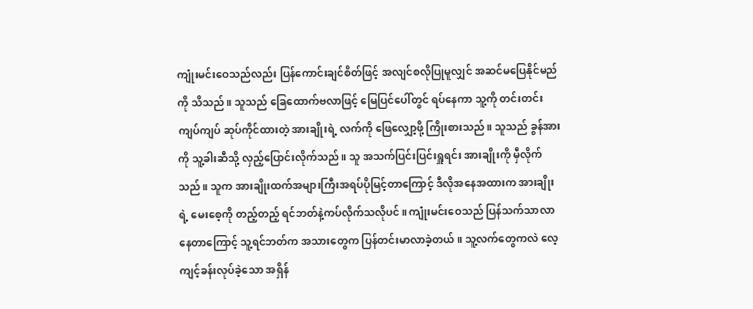ကျုံးမင်းဝေသည်လည်း ပြန်ကောင်းချင်စိတ်ဖြင့် အလျင်စလိုပြုမူလျှင် အဆင်မပြေနိုင်မည်ကို သိသည်။ သူသည် ခြေထောက်ဗလာဖြင့် မြေပြင်ပေါ်တွင် ရပ်နေကာ သူ့ကို တင်းတင်းကျပ်ကျပ် ဆုပ်ကိုင်ထားတဲ့ အားချိုးရဲ့ လက်ကို ဖြေလျှော့ဖို့ ကြိုးစားသည်။ သူသည် ခွန်အားကို သူ့ခါးဆီသို့ လှည့်ပြောင်းလိုက်သည်။ သူ အသက်ပြင်းပြင်းရှူရင်း အားချိုးကို မှီလိုက်သည်။ သူက အားချိုးထက်အများကြီးအရပ်ပိုမြင့်တာကြောင့် ဒီလိုအနေအထားက အားချိုးရဲ့ မေးစေ့ကို တည့်တည့် ရင်ဘတ်နဲ့ကပ်လိုက်သလိုပင်။ ကျုံးမင်းဝေသည် ပြန်သက်သာလာနေတာကြောင့် သူ့ရင်ဘတ်က အသားတွေက ပြန်တင်းမာလာခဲ့တယ်။ သူ့လက်တွေကလဲ လေ့ကျင့်ခန်းလုပ်ခဲ့သော အရှိန်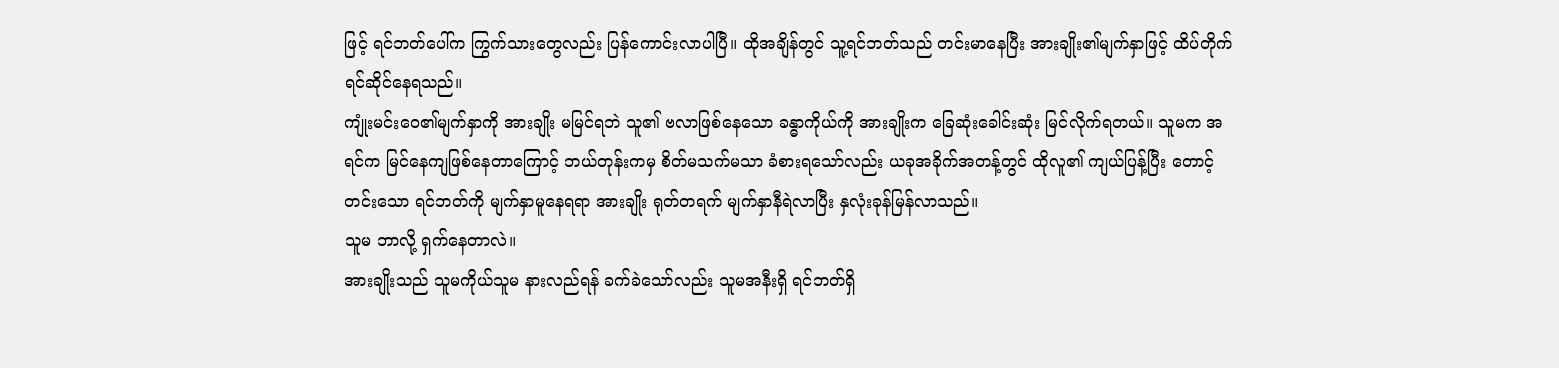ဖြင့် ရင်ဘတ်ပေါ်က ကြွက်သားတွေလည်း ပြန်ကောင်းလာပါပြီ။ ထိုအချိန်တွင် သူ့ရင်ဘတ်သည် တင်းမာနေပြီး အားချိုး၏မျက်နှာဖြင့် ထိပ်တိုက်ရင်ဆိုင်နေရသည်။
ကျုံးမင်းဝေ၏မျက်နှာကို အားချိုး မမြင်ရဘဲ သူ၏ ဗလာဖြစ်နေသော ခန္ဓာကိုယ်ကို အားချိုးက ခြေဆုံးခေါင်းဆုံး မြင်လိုက်ရတယ်။ သူမက အရင်က မြင်နေကျဖြစ်နေတာကြောင့် ဘယ်တုန်းကမှ စိတ်မသက်မသာ ခံစားရသော်လည်း ယခုအခိုက်အတန့်တွင် ထိုလူ၏ ကျယ်ပြန့်ပြီး တောင့်တင်းသော ရင်ဘတ်ကို မျက်နှာမူနေရရာ အားချိုး ရုတ်တရက် မျက်နှာနီရဲလာပြီး နှလုံးခုန်မြန်လာသည်။
သူမ ဘာလို့ ရှက်နေတာလဲ။
အားချိုးသည် သူမကိုယ်သူမ နားလည်ရန် ခက်ခဲသော်လည်း သူမအနီးရှိ ရင်ဘတ်ရှိ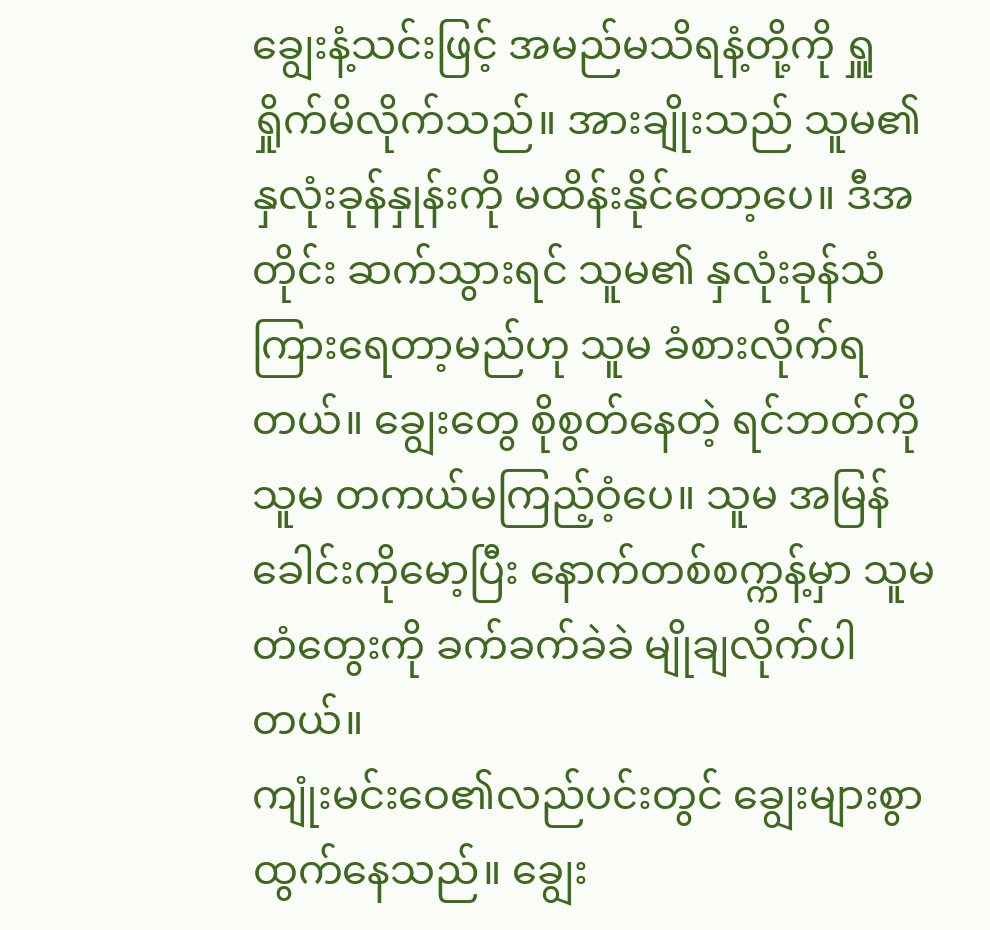ချွေးနံ့သင်းဖြင့် အမည်မသိရနံ့တို့ကို ရှူရှိုက်မိလိုက်သည်။ အားချိုးသည် သူမ၏ နှလုံးခုန်နှုန်းကို မထိန်းနိုင်တော့ပေ။ ဒီအတိုင်း ဆက်သွားရင် သူမ၏ နှလုံးခုန်သံ ကြားရေတာ့မည်ဟု သူမ ခံစားလိုက်ရတယ်။ ချွေးတွေ စိုစွတ်နေတဲ့ ရင်ဘတ်ကို သူမ တကယ်မကြည့်ဝံ့ပေ။ သူမ အမြန် ခေါင်းကိုမော့ပြီး နောက်တစ်စက္ကန့်မှာ သူမ တံတွေးကို ခက်ခက်ခဲခဲ မျိုချလိုက်ပါတယ်။
ကျုံးမင်းဝေ၏လည်ပင်းတွင် ချွေးများစွာထွက်နေသည်။ ချွေး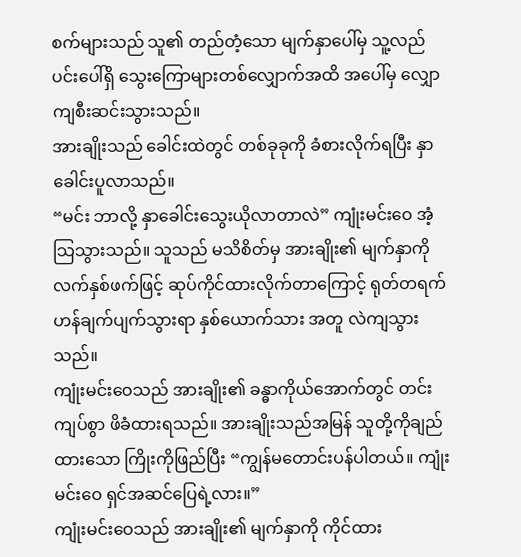စက်များသည် သူ၏ တည်တံ့သော မျက်နှာပေါ်မှ သူ့လည်ပင်းပေါ်ရှိ သွေးကြောများတစ်လျှောက်အထိ အပေါ်မှ လျှောကျစီးဆင်းသွားသည်။
အားချိုးသည် ခေါင်းထဲတွင် တစ်ခုခုကို ခံစားလိုက်ရပြီး နှာခေါင်းပူလာသည်။
“မင်း ဘာလို့ နှာခေါင်းသွေးယိုလာတာလဲ” ကျုံးမင်းဝေ အံ့သြသွားသည်။ သူသည် မသိစိတ်မှ အားချိုး၏ မျက်နှာကို လက်နှစ်ဖက်ဖြင့် ဆုပ်ကိုင်ထားလိုက်တာကြောင့် ရုတ်တရက် ဟန်ချက်ပျက်သွားရာ နှစ်ယောက်သား အတူ လဲကျသွားသည်။
ကျုံးမင်းဝေသည် အားချိုး၏ ခန္ဓာကိုယ်အောက်တွင် တင်းကျပ်စွာ ဖိခံထားရသည်။ အားချိုးသည်အမြန် သူတို့ကိုချည်ထားသော ကြိုးကိုဖြည်ပြီး “ကျွန်မတောင်းပန်ပါတယ်။ ကျုံးမင်းဝေ ရှင်အဆင်ပြေရဲ့လား။”
ကျုံးမင်းဝေသည် အားချိုး၏ မျက်နှာကို ကိုင်ထား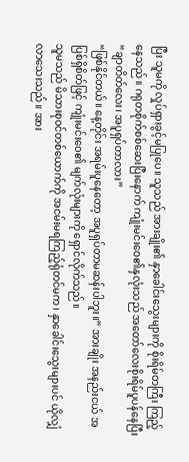ပြီး သူမကို လှုပ်ရှားခွင့်မပြုပေ။ သူသည် အားချိုး၏ နှာခေါင်းသွေးများကို စိုးရိမ်တကြီး ကြည့်နေသည်။ ဂရုတစိုက်စစ်ဆေးပြီးနောက် ကျုံးမင်းဝေ၏နှလုံးသည် အတော်လေးစိုးရိမ်ပူပန်နေပြီး “ချာတိတ်လေး၊ အပူရှပ်တာလား”
“ဖြစ်နိုင်တယ်။ နေ့တိုင်း အရမ်းပူနေတော့ အပူရှပ်တာမဆန်းပါဘူး။” အားချိုး အနည်းငယ် အပြစ်ရှိစိတ်ဖြင့် ကျုံးမင်းဝေ၏ မျက်လုံးများကို ရှောင်လိုက်သည်။
သူမသည် မိသားစုဝင်တစ်ယောက်ကို အငမ်းမရကြည့်ရုံတင်မက၊ နှာခေါင်းသွေးများပင် ယိုလျှံလာသေးသည်။ အား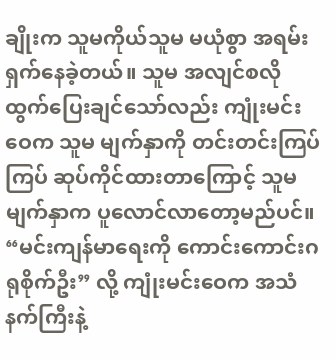ချိုးက သူမကိုယ်သူမ မယုံစွာ အရမ်းရှက်နေခဲ့တယ်။ သူမ အလျင်စလို ထွက်ပြေးချင်သော်လည်း ကျုံးမင်းဝေက သူမ မျက်နှာကို တင်းတင်းကြပ်ကြပ် ဆုပ်ကိုင်ထားတာကြောင့် သူမမျက်နှာက ပူလောင်လာတော့မည်ပင်။
“မင်းကျန်မာရေးကို ကောင်းကောင်းဂရုစိုက်ဦး” လို့ ကျုံးမင်းဝေက အသံနက်ကြီးနဲ့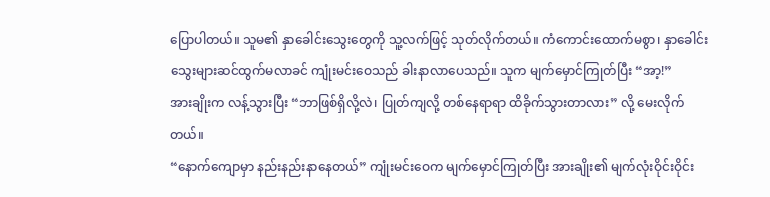ပြောပါတယ်။ သူမ၏ နှာခေါင်းသွေးတွေကို သူ့လက်ဖြင့် သုတ်လိုက်တယ်။ ကံကောင်းထောက်မစွာ၊ နှာခေါင်းသွေးများဆင်ထွက်မလာခင် ကျုံးမင်းဝေသည် ခါးနာလာပေသည်။ သူက မျက်မှောင်ကြုတ်ပြီး “အာ့!”
အားချိုးက လန့်သွားပြီး “ဘာဖြစ်ရှိလို့လဲ၊ ပြုတ်ကျလို့ တစ်နေရာရာ ထိခိုက်သွားတာလား” လို့ မေးလိုက်တယ်။
“နောက်ကျောမှာ နည်းနည်းနာနေတယ်” ကျုံးမင်းဝေက မျက်မှောင်ကြုတ်ပြီး အားချိုး၏ မျက်လုံးဝိုင်းဝိုင်း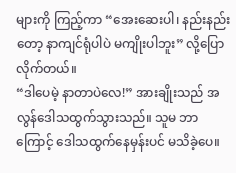များကို ကြည့်ကာ “အေးဆေးပါ၊ နည်းနည်းတော့ နာကျင်ရုံပါပဲ မကျိုးပါဘူး” လို့ပြောလိုက်တယ်။
“ဒါပေမဲ့ နာတာပဲလေ!” အားချိုးသည် အလွန်ဒေါသထွက်သွားသည်။ သူမ ဘာကြောင့် ဒေါသထွက်နေမှန်းပင် မသိခဲ့ပေ။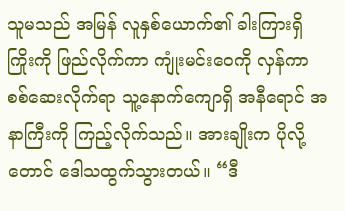သူမသည် အမြန် လူနှစ်ယောက်၏ ခါးကြားရှိ ကြိုးကို ဖြည်လိုက်ကာ ကျုံးမင်းဝေကို လှန်ကာ စစ်ဆေးလိုက်ရာ သူ့နောက်ကျောရှိ အနီရောင် အနာကြီးကို ကြည့်လိုက်သည်။ အားချိုးက ပိုလို့တောင် ဒေါသထွက်သွားတယ်။ “ဒီ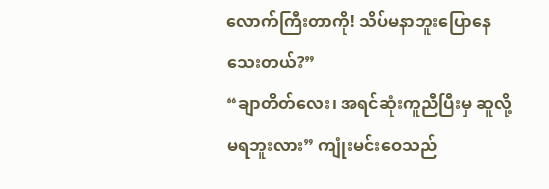လောက်ကြီးတာကို! သိပ်မနာဘူးပြောနေသေးတယ်?”
“ချာတိတ်လေး၊ အရင်ဆုံးကူညီပြီးမှ ဆူလို့ မရဘူးလား” ကျုံးမင်းဝေသည်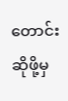တောင်းဆိုဖို့မှ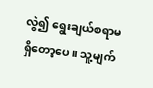လွဲ၍ ရွေးချယ်စရာမရှိတော့ပေ။ သူ့မျက်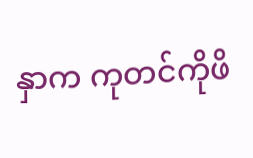နှာက ကုတင်ကိုဖိ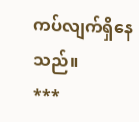ကပ်လျက်ရှိနေသည်။
***